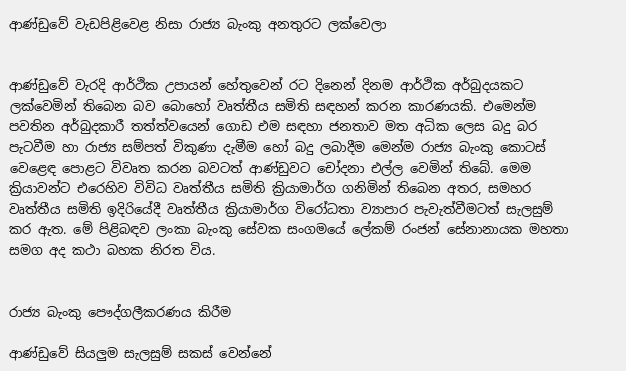ආණ්ඩුවේ වැඩපිළිවෙළ නිසා රාජ්‍ය බැංකු අනතුරට ලක්වෙලා


ආණ්ඩුවේ වැරදි ආර්ථික උපායන් හේතුවෙන් රට දිනෙන් දිනම ආර්ථික අර්බුදයකට ලක්වෙමින් තිබෙන බව බොහෝ වෘත්තීය සමිති සඳහන් කරන කාරණයකි. එමෙන්ම පවතින අර්බුදකාරී තත්ත්වයෙන් ගොඩ එම සඳහා ජනතාව මත අධික ලෙස බදු බර පැටවීම හා රාජ්‍ය සම්පත් විකුණා දැමීම හෝ බදු ලබාදීම මෙන්ම රාජ්‍ය බැංකු කොටස් වෙළෙඳ පොළට විවෘත කරන බවටත් ආණ්ඩුවට චෝදනා එල්ල වෙමින් තිබේ. මෙම ක්‍රියාවන්ට එරෙහිව විවිධ වෘත්තීය සමිති ක්‍රියාමාර්ග ගනිමින් තිබෙන අතර, සමහර වෘත්තීය සමිති ඉදිරියේදී වෘත්තීය ක්‍රියාමාර්ග විරෝධතා ව්‍යාපාර පැවැත්වීමටත් සැලසුම් කර ඇත. මේ පිළිබඳව ලංකා බැංකු සේවක සංගමයේ ලේකම් රංජන් සේනානායක මහතා සමග අද කථා බහක නිරත විය.


රාජ්‍ය බැංකු පෞද්ගලීකරණය කිරීම

ආණ්ඩුවේ සියලුම සැලසුම් සකස් වෙන්නේ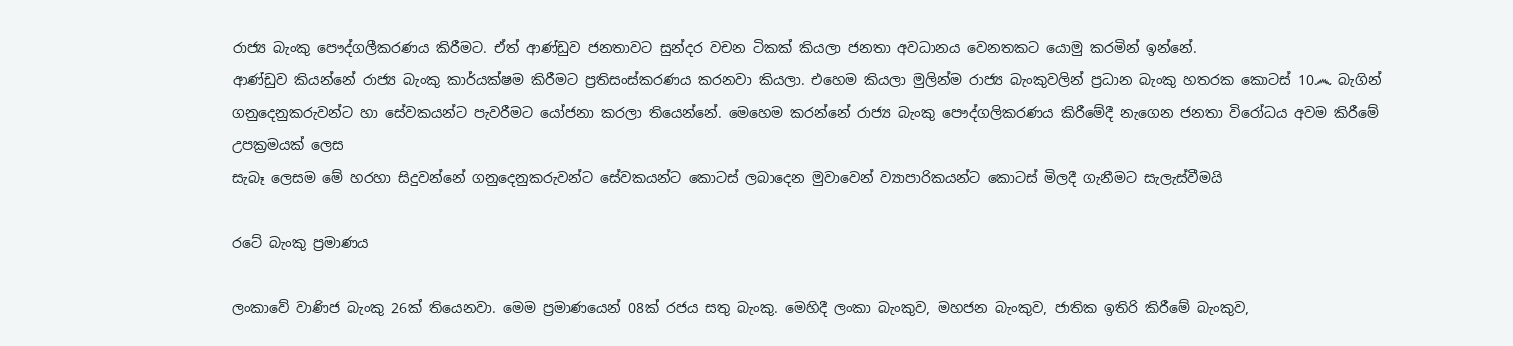රාජ්‍ය බැංකු පෞද්ගලීකරණය කිරීමට. ඒත් ආණ්ඩුව ජනතාවට සුන්දර වචන ටිකක් කියලා ජනතා අවධානය වෙනතකට යොමු කරමින් ඉන්නේ.
ආණ්ඩුව කියන්නේ රාජ්‍ය බැංකු කාර්යක්ෂම කිරීමට ප්‍රතිසංස්කරණය කරනවා කියලා. එහෙම කියලා මුලින්ම රාජ්‍ය බැංකුවලින් ප්‍රධාන බැංකු හතරක කොටස් 10෴ බැගින් ගනුදෙනුකරුවන්ට හා සේවකයන්ට පැවරීමට යෝජනා කරලා තියෙන්නේ. මෙහෙම කරන්නේ රාජ්‍ය බැංකු පෞද්ගලිකරණය කිරීමේදී නැගෙන ජනතා විරෝධය අවම කිරීමේ උපක්‍රමයක් ලෙස
සැබෑ ලෙසම මේ හරහා සිදුවන්නේ ගනුදෙනුකරුවන්ට සේවකයන්ට කොටස් ලබාදෙන මුවාවෙන් ව්‍යාපාරිකයන්ට කොටස් මිලදී ගැනීමට සැලැස්වීමයි

රටේ බැංකු ප්‍රමාණය

ලංකාවේ වාණිජ බැංකු 26ක් තියෙනවා. මෙම ප්‍රමාණයෙන් 08ක් රජය සතු බැංකු. මෙහිදී ලංකා බැංකුව, මහජන බැංකුව, ජාතික ඉතිරි කිරීමේ බැංකුව,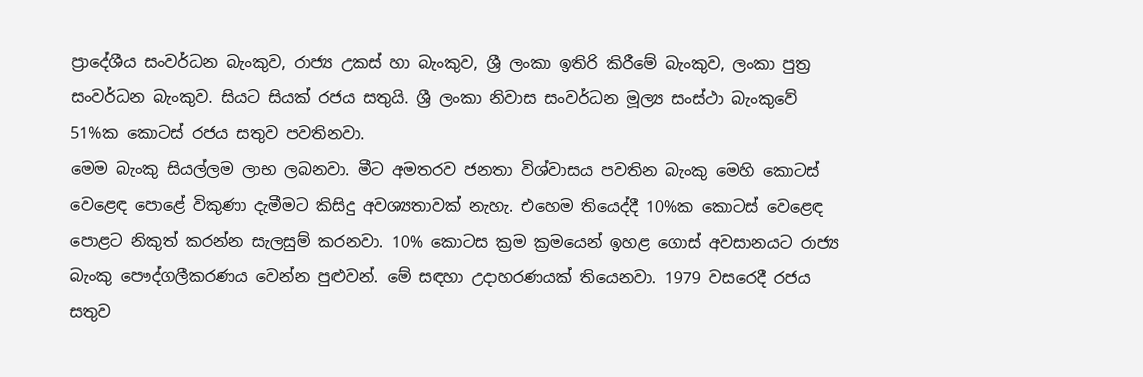ප්‍රාදේශීය සංවර්ධන බැංකුව, රාජ්‍ය උකස් හා බැංකුව, ශ්‍රී ලංකා ඉතිරි කිරීමේ බැංකුව, ලංකා පුත්‍ර සංවර්ධන බැංකුව. සියට සියක් රජය සතුයි. ශ්‍රී ලංකා නිවාස සංවර්ධන මූල්‍ය සංස්ථා බැංකුවේ 51%ක කොටස් රජය සතුව පවතිනවා.
මෙම බැංකු සියල්ලම ලාභ ලබනවා. මීට අමතරව ජනතා විශ්වාසය පවතින බැංකු මෙහි කොටස් වෙළෙඳ පොළේ විකුණා දැමීමට කිසිදු අවශ්‍යතාවක් නැහැ. එහෙම තියෙද්දී 10%ක කොටස් වෙළෙඳ පොළට නිකුත් කරන්න සැලසුම් කරනවා. 10% කොටස ක්‍රම ක්‍රමයෙන් ඉහළ ගොස් අවසානයට රාජ්‍ය බැංකු පෞද්ගලීකරණය වෙන්න පුළුවන්. මේ සඳහා උදාහරණයක් තියෙනවා. 1979 වසරෙදී රජය සතුව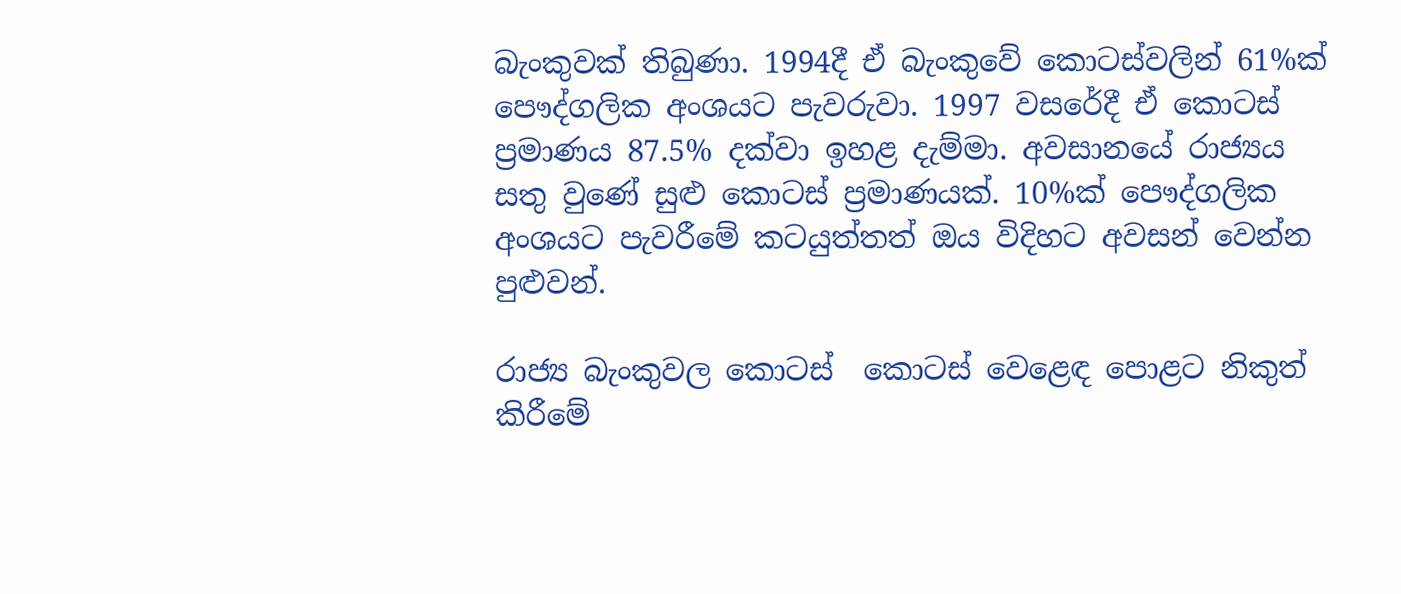බැංකුවක් තිබුණා. 1994දී ඒ බැංකුවේ කොටස්වලින් 61%ක් පෞද්ගලික අංශයට පැවරුවා. 1997 වසරේදී ඒ කොටස් ප්‍රමාණය 87.5% දක්වා ඉහළ දැම්මා. අවසානයේ රාජ්‍යය සතු වුණේ සුළු කොටස් ප්‍රමාණයක්. 10%ක් පෞද්ගලික අංශයට පැවරීමේ කටයුත්තත් ඔය විදිහට අවසන් වෙන්න පුළුවන්.

රාජ්‍ය බැංකුවල කොටස්  කොටස් වෙළෙඳ පොළට නිකුත් කිරීමේ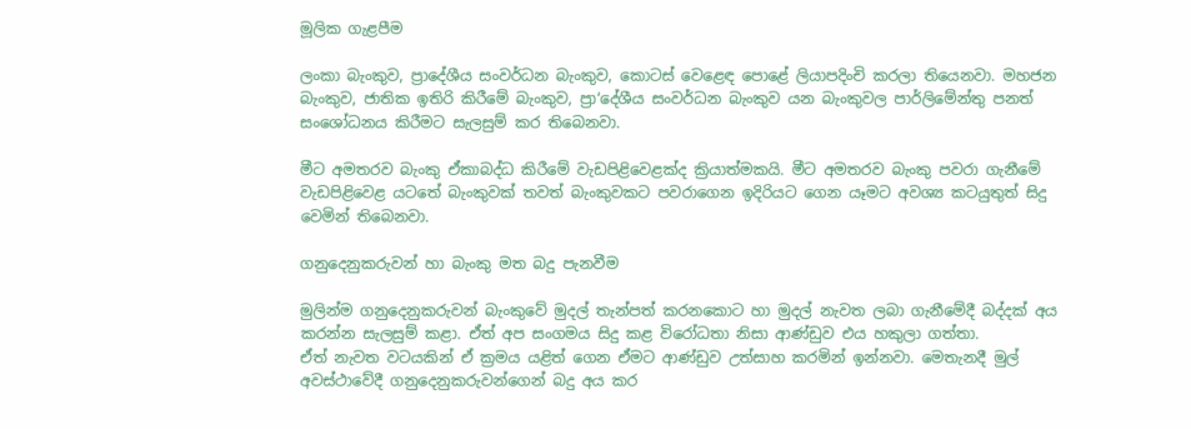මූලික ගැළපීම

ලංකා බැංකුව, ප්‍රාදේශීය සංවර්ධන බැංකුව, කොටස් වෙළෙඳ පොළේ ලියාපදිංචි කරලා තියෙනවා. මහජන බැංකුව, ජාතික ඉතිරි කිරීමේ බැංකුව, ප්‍රා‘දේශීය සංවර්ධන බැංකුව යන බැංකුවල පාර්ලිමේන්තු පනත් සංශෝධනය කිරීමට සැලසුම් කර තිබෙනවා.

මීට අමතරව බැංකු ඒකාබද්ධ කිරීමේ වැඩපිළිවෙළක්ද ක්‍රියාත්මකයි. මීට අමතරව බැංකු පවරා ගැනීමේ වැඩපිළිවෙළ යටතේ බැංකුවක් තවත් බැංකුවකට පවරාගෙන ඉදිරියට ගෙන යෑමට අවශ්‍ය කටයුතුත් සිදු වෙමින් තිබෙනවා.

ගනුදෙනුකරුවන් හා බැංකු මත බදු පැනවීම

මුලින්ම ගනුදෙනුකරුවන් බැංකුවේ මුදල් තැන්පත් කරනකොට හා මුදල් නැවත ලබා ගැනීමේදී බද්දක් අය කරන්න සැලසුම් කළා. ඒත් අප සංගමය සිදු කළ විරෝධතා නිසා ආණ්ඩුව එය හකුලා ගත්තා.
ඒත් නැවත වටයකින් ඒ ක්‍රමය යළිත් ගෙන ඒමට ආණ්ඩුව උත්සාහ කරමින් ඉන්නවා. මෙතැනදී මුල් අවස්ථාවේදී ගනුදෙනුකරුවන්ගෙන් බදු අය කර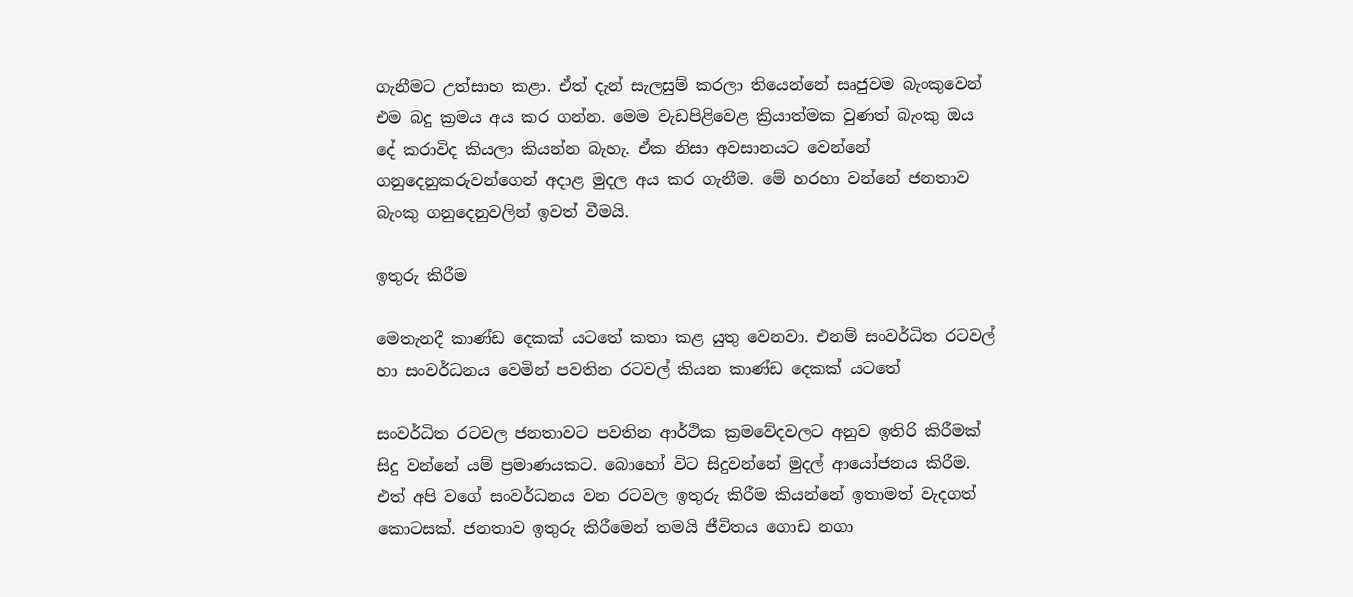ගැනීමට උත්සාහ කළා‍‍. ඒත් දැන් සැලසුම් කරලා තියෙන්නේ සෘජුවම බැංකුවෙන් එම බදු ක්‍රමය අය කර ගන්න. මෙම වැඩපිළිවෙළ ක්‍රියාත්මක වුණත් බැංකු ඔය දේ කරාවිද කියලා කියන්න බැහැ. ඒක නිසා අවසානයට වෙන්නේ ගනුදෙනුකරුවන්ගෙන් අදාළ මුදල අය කර ගැනීම. මේ හරහා වන්නේ ජනතාව බැංකු ගනුදෙනුවලින් ඉවත් වීමයි.

ඉතුරු කිරීම

මෙතැනදී කාණ්ඩ දෙකක් යටතේ කතා කළ යුතු වෙනවා. එනම් සංවර්ධිත රටවල් හා සංවර්ධනය වෙමින් පවතින රටවල් කියන කාණ්ඩ දෙකක් යටතේ

සංවර්ධිත රටවල ජනතාවට පවතින ආර්ථික ක්‍රමවේදවලට අනුව ඉතිරි කිරීමක් සිදු වන්නේ යම් ප්‍රමාණයකට. බොහෝ විට සිදුවන්නේ මුදල් ආයෝජනය කිරීම. එත් අපි වගේ සංවර්ධනය වන රටවල ඉතුරු කිරීම කියන්නේ ඉතාමත් වැදගත් කොටසක්. ජනතාව ඉතුරු කිරීමෙන් තමයි ජීවිතය ගොඩ නගා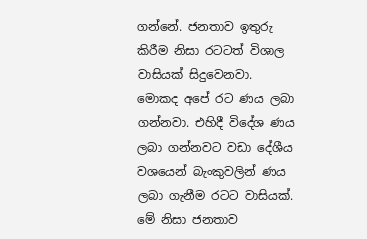ගන්නේ. ජනතාව ඉතුරු කිරීම නිසා රටටත් විශාල වාසියක් සිදුවෙනවා. මොකද අපේ රට ණය ලබා ගන්නවා. එහිදී විදේශ ණය ලබා ගන්නවට වඩා දේශීය වශයෙන් බැංකුවලින් ණය ලබා ගැනීම රටට වාසියක්. මේ නිසා ජනතාව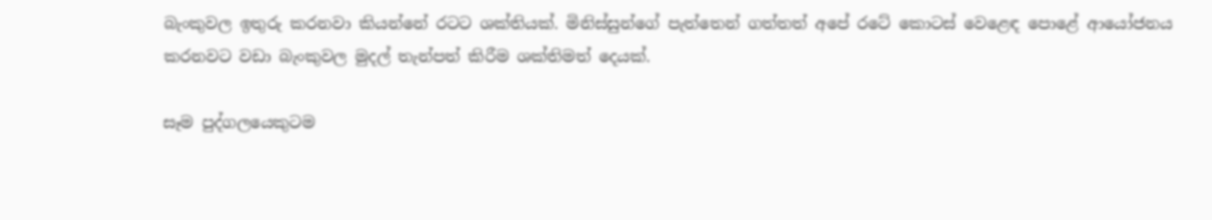බැංකුවල ඉතුරු කරනවා කියන්නේ රටට ශක්තියක්. මිනිස්සුන්ගේ පැත්තෙන් ගත්තත් අපේ රටේ කොටස් වෙළෙඳ පොළේ ආයෝජනය කරනවට වඩා බැංකුවල මුදල් තැන්පත් කිරීම ශක්තිමත් දෙයක්.

සෑම පුද්ගලයෙකුටම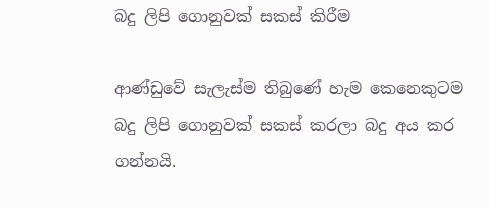බදු ලිපි ගොනුවක් සකස් කිරීම

ආණ්ඩුවේ සැලැස්ම තිබු‍ණේ හැම කෙනෙකුටම බදු ලිපි ගොනුවක් සකස් කරලා බදු අය කර ගන්නයි‍.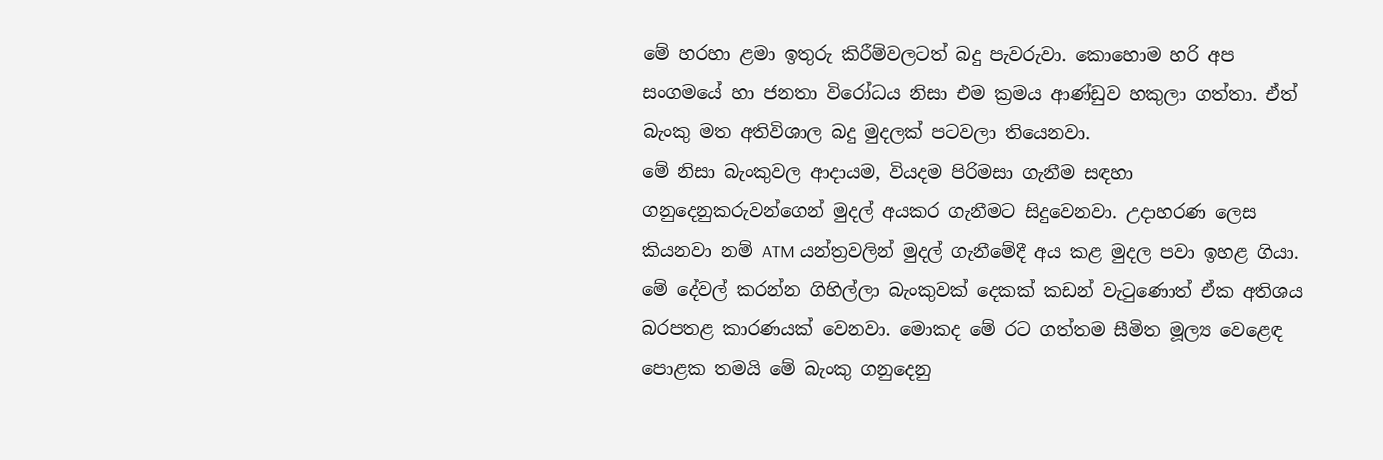මේ හරහා ළමා ඉතුරු කිරීම්වලටත් බදු පැවරුවා. කොහොම හරි අප සංගමයේ හා ජනතා විරෝධය නිසා එම ක්‍රමය ආණ්ඩුව හකුලා ගත්තා. ඒත් බැංකු මත අතිවිශාල බදු මුදලක් පටවලා තියෙනවා.
මේ නිසා බැංකුවල ආදායම, වියදම පිරිමසා ගැනීම සඳහා ගනුදෙනුකරුවන්ගෙන් මුදල් අයකර ගැනීමට සිදුවෙනවා. උදාහරණ ලෙස කියනවා නම් ATM යන්ත්‍රවලින් මුදල් ගැනීමේදී අය කළ මුදල පවා ඉහළ ගියා. මේ දේවල් කරන්න ගිහිල්ලා බැංකුවක් දෙකක් කඩන් වැටුණොත් ඒක අතිශය බරපතළ කාරණයක් වෙනවා. මොකද මේ රට ගත්තම සීමිත මූල්‍ය වෙළෙඳ පොළක තමයි මේ බැංකු ගනුදෙනු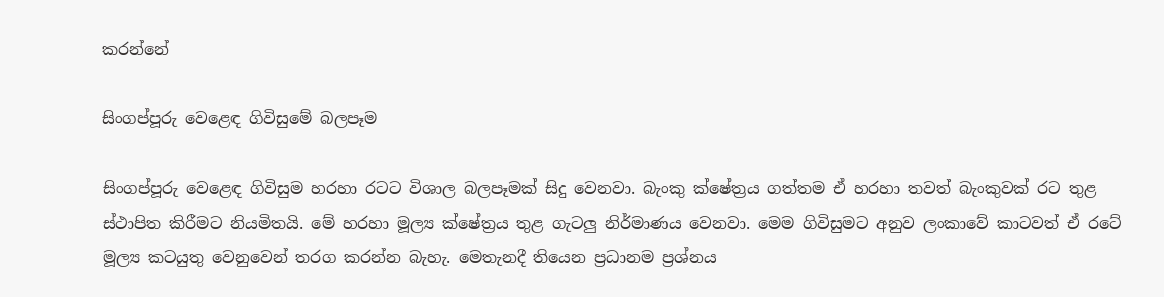කරන්නේ

සිංගප්පූරු වෙළෙඳ ගිවිසුමේ බලපෑම

සිංගප්පූරු වෙළෙඳ ගිවිසුම හරහා රටට විශාල බලපෑමක් සිදු වෙනවා. බැංකු ක්ෂේත්‍රය ගත්තම ඒ හරහා තවත් බැංකුවක් රට තුළ ස්ථාපිත කිරීමට නියමිතයි. මේ හරහා මූල්‍ය ක්ෂේත්‍රය තුළ ගැටලු නිර්මාණය වෙනවා. මෙම ගිවිසුමට අනුව ලංකාවේ කාටවත් ඒ රටේ මූල්‍ය කටයුතු වෙනුවෙන් තරග කරන්න බැහැ. මෙතැනදී තියෙන ප්‍රධානම ප්‍රශ්නය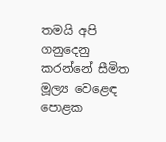තමයි අපි ගනුදෙනු කරන්නේ සීමිත මූල්‍ය වෙළෙඳ පොළක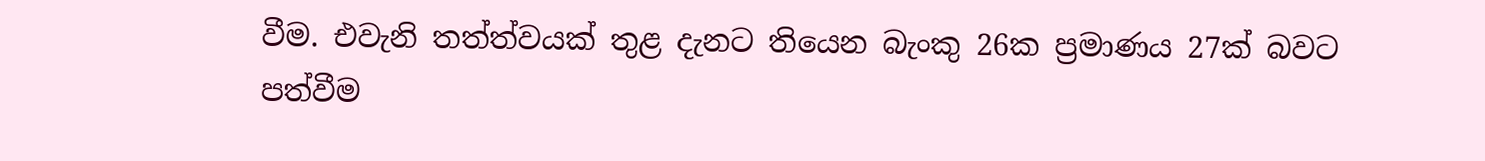වීම. එවැනි තත්ත්වයක් තුළ දැනට තියෙන බැංකු 26ක ප්‍රමාණය 27ක් බවට පත්වීම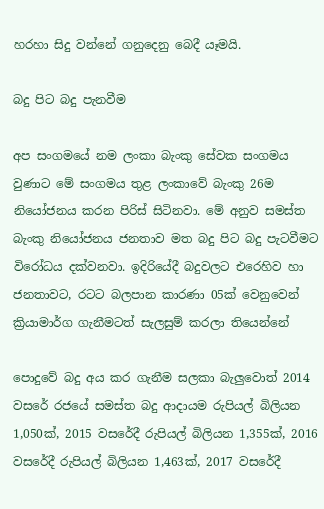හරහා සිදු වන්නේ ගනුදෙනු බෙදී යෑමයි‍.

බදු පිට බදු පැනවීම

අප සංගමයේ නම ලංකා බැංකු සේවක සංගමය වුණාට මේ සංගමය තුළ ලංකාවේ බැංකු 26ම නියෝජනය කරන පිරිස් සිටිනවා. මේ අනුව සමස්ත බැංකු නියෝජනය ජනතාව මත බදු පිට බදු පැටවීමට විරෝධය දක්වනවා. ඉදිරියේදී බදුවලට එරෙහිව හා ජනතාවට, රටට බලපාන කාරණා 05ක් වෙනුවෙන් ක්‍රියාමාර්ග ගැනීමටත් සැලසුම් කරලා තියෙන්නේ

පොදුවේ බදු අය කර ගැනීම සලකා බැලුවොත් 2014 වසරේ රජයේ සමස්ත බදු ආදායම රුපියල් බිලියන 1,050ක්, 2015 වසරේදී රුපියල් බිලියන 1,355ක්, 2016 වසරේදී රුපියල් බිලියන 1,463ක්, 2017 වසරේදී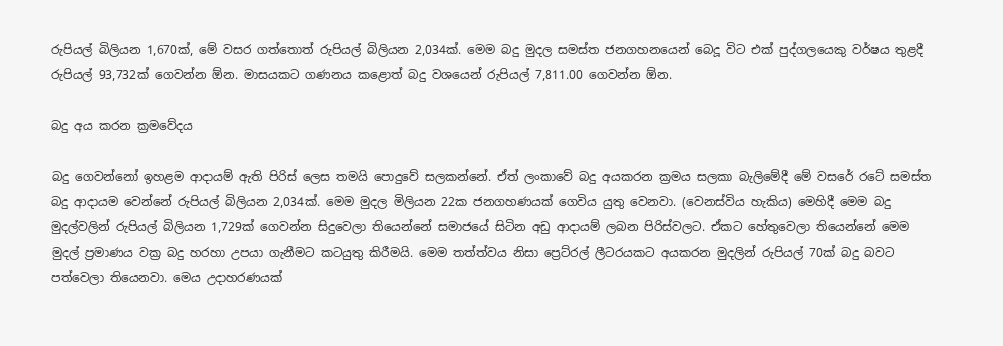රුපියල් බිලියන 1,670ක්, මේ වසර ගත්තොත් රුපියල් බිලියන 2,034ක්. මෙම බදු මුදල සමස්ත ජනගහනයෙන් බෙදූ විට එක් පුද්ගලයෙකු වර්ෂය තුළදී රුපියල් 93,732ක් ගෙවන්න ඕන. මාසයකට ගණනය කළොත් බදු වශයෙන් රුපියල් 7,811.00 ගෙවන්න ඕන.

බදු අය කරන ක්‍රමවේදය

බදු ගෙවන්නෝ ඉහළම ආදායම් ඇති පිරිස් ලෙස තමයි පොදුවේ සලකන්නේ. ඒත් ලංකාවේ බදු අයකරන ක්‍රමය සලකා බැලිමේදී මේ වසරේ රටේ සමස්ත බදු ආදායම වෙන්නේ රුපියල් බිලියන 2,034ක්. මෙම මුදල මිලියන 22ක ජනගහණයක් ගෙවිය යුතු වෙනවා. (වෙනස්විය හැකිය) මෙහිදී මෙම බදු මුදල්වලින් රුපියල් බිලියන 1,729ක් ගෙවන්න සිදුවෙලා තියෙන්නේ සමාජයේ සිටින අඩු ආදායම් ලබන පිරිස්වලට. ඒකට හේතුවෙලා තියෙන්නේ මෙම මුදල් ප්‍රමාණය වක්‍ර බදු හරහා උපයා ගැනීමට කටයුතු කිරීමයි. මෙම තත්ත්වය නිසා ප්‍රෙට්රල් ලීටරයකට අයකරන මුදලින් රුපියල් 70ක් බදු බවට පත්වෙලා තියෙනවා. මෙය උදාහරණයක්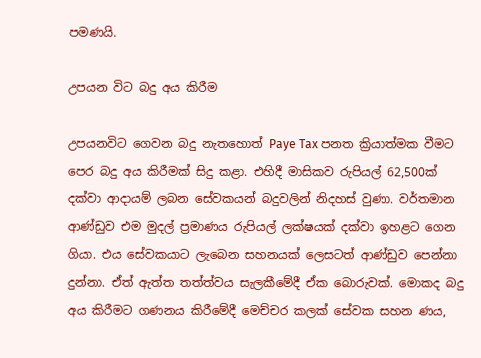පමණයි.

උපයන විට බදු අය කිරීම

උපයනවිට ගෙවන බදු නැතහොත් Paye Tax පනත ක්‍රියාත්මක වීමට පෙර බදු අය කිරීමක් සිදු කළා. එහිදී මාසිකව රුපියල් 62,500ක් දක්වා ආදායම් ලබන සේවකයන් බදුවලින් නිදහස් වුණා. වර්තමාන ආණ්ඩුව එම මුදල් ප්‍රමාණය රුපියල් ලක්ෂයක් දක්වා ඉහළට ගෙන ගියා. එය සේවකයාට ලැබෙන සහනයක් ලෙසටත් ආණ්ඩුව පෙන්නා දුන්නා. ඒත් ඇත්ත තත්ත්වය සැලකීමේදී ඒක බොරුවක්. මොකද බදු අය කිරීමට ගණනය කිරීමේදී මෙච්චර කලක් සේවක සහන ණය,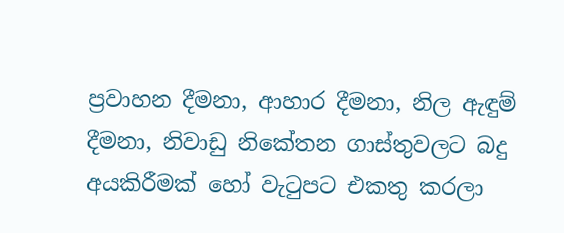ප්‍රවාහන දීමනා, ආහාර දීමනා, නිල ඇඳුම් දීමනා, නිවාඩු නිකේතන ගාස්තුවලට බදු අයකිරීමක් හෝ වැටුපට එකතු කරලා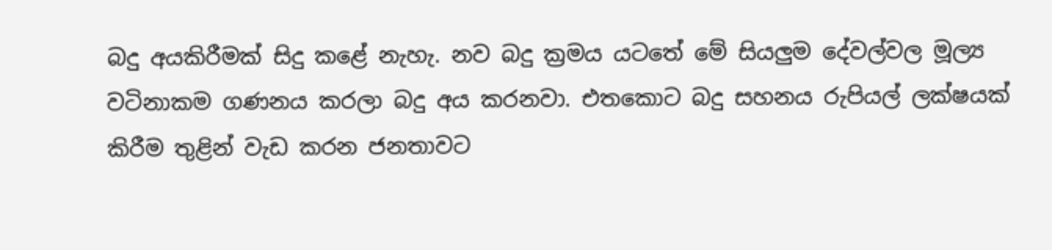බදු අයකිරීමක් සිදු කළේ නැහැ. නව බදු ක්‍රමය යටතේ මේ සියලුම දේවල්වල මූල්‍ය වටිනාකම ගණනය කරලා බදු අය කරනවා. එතකොට බදු සහනය රුපියල් ලක්ෂයක් කිරීම තුළින් වැඩ කරන ජනතාවට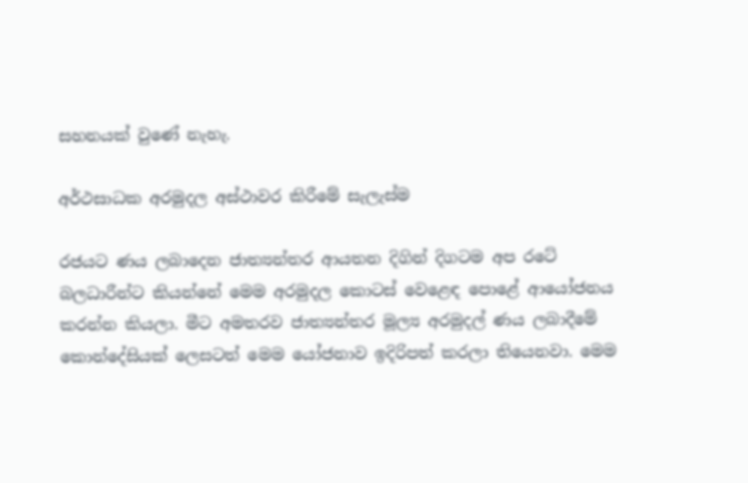සහනයක් වුණේ නැහැ.

අර්ථසාධක අරමුදල අස්ථාවර කිරීමේ සැලැස්ම

රජයට ණය ලබාදෙන ජාත්‍යන්තර ආයතන දිගින් දිගටම අප රටේ බලධාරීන්ට කියන්නේ මෙම අරමුදල කොටස් වෙළෙඳ පොළේ ආයෝජනය කරන්න කියලා. මීට අමතරව ජාත්‍යන්තර මූල්‍ය අරමුදල් ණය ලබාදීමේ කොන්දේසියක් ලෙසටත් මෙම යෝජනාව ඉදිරිපත් කරලා තියෙනවා. මෙම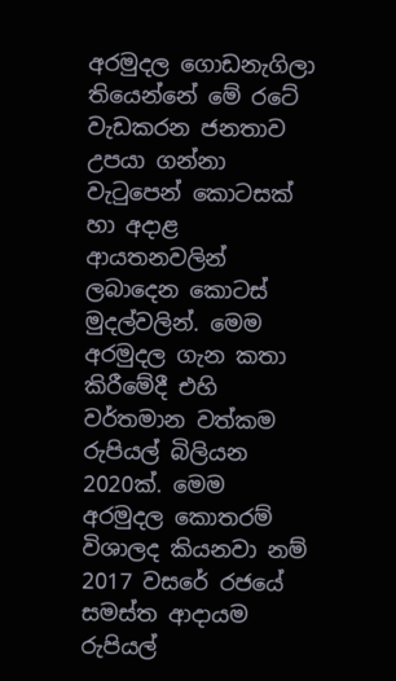අරමුදල ගොඩනැගිලා තියෙන්නේ මේ රටේ වැඩකරන ජනතාව උපයා ගන්නා වැටුපෙන් කොටසක් හා අදාළ ආයතනවලින් ලබාදෙන කොටස් මුදල්වලින්. මෙම අරමුදල ගැන කතා කිරීමේදී එහි වර්තමාන වත්කම රුපියල් බිලියන 2020ක්. මෙම අරමුදල කොතරම් විශාලද කියනවා නම් 2017 වසරේ රජයේ සමස්ත ආදායම රුපියල්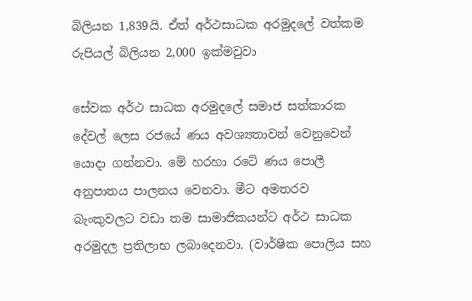බිලියන 1,839යි. ඒත් අර්ථසාධක අරමුදලේ වත්කම රුපියල් බිලියන 2,000 ඉක්මවුවා

සේවක අර්ථ සාධක අරමුදලේ සමාජ සත්කාරක දේවල් ලෙස රජයේ ණය අවශ්‍යතාවන් වෙනුවෙන් යොදා ගන්නවා. මේ හරහා රටේ ණය පොලී අනුපාතය පාලනය වෙනවා. මීට අමතරව බැංකුවලට වඩා තම සාමාජිකයන්ට අර්ථ සාධක අරමුදල ප්‍රතිලාභ ලබාදෙනවා. (වාර්ෂික පොලිය සහ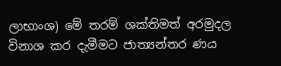ලාභාංශ) මේ තරම් ශක්තිමත් අරමුදල විනාශ කර දැමීමට ජාත්‍යන්තර ණය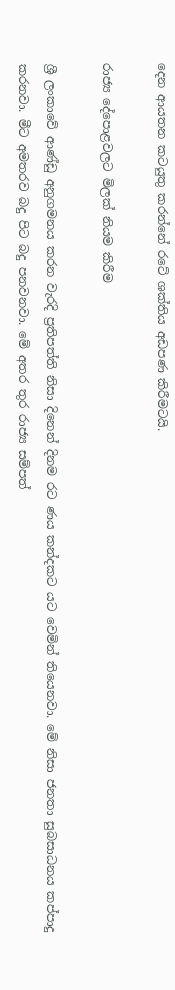දෙන ආයතන කටයුතු කරන්නේ රටේ ශක්තිය අඩපණ කිරීමටයි.

රාජ්‍ය දේපොළවලට මිලක් නියම කිරීම

ශ්‍රී ලංකාවේ ආණ්ඩු අනුගමනය කරන වැරදි ප්‍රතිපත්ති නිසා දිනෙන් දිනම රට ණය කන්දකට යට වෙමින් තියෙනවා. මේ නිසා ජනතා සුබසාධනය කප්පාදු කරනවා. මීට අමතරව බදු පිට බදු පනවනවා. මේ අතර තුර රාජ්‍ය සම්පත්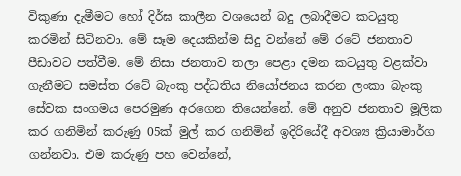විකුණා දැමීමට හෝ දිර්ඝ කාලීන වශයෙන් බදු ලබාදීමට කටයුතු කරමින් සිටිනවා. මේ සෑම දෙයකින්ම සිදු වන්නේ මේ රටේ ජනතාව පීඩාවට පත්වීම. මේ නිසා ජනතාව තලා පෙළා දමන කටයුතු වළක්වා ගැනීමට සමස්ත රටේ බැංකු පද්ධතිය නියෝජනය කරන ලංකා බැංකු සේවක සංගමය පෙරමුණ අරගෙන තියෙන්නේ. මේ අනුව ජනතාව මූලික කර ගනිමින් කරුණු 05ක් මුල් කර ගනිමින් ඉදිරියේදී අවශ්‍ය ක්‍රියාමාර්ග ගන්නවා. එම කරුණු පහ වෙන්නේ,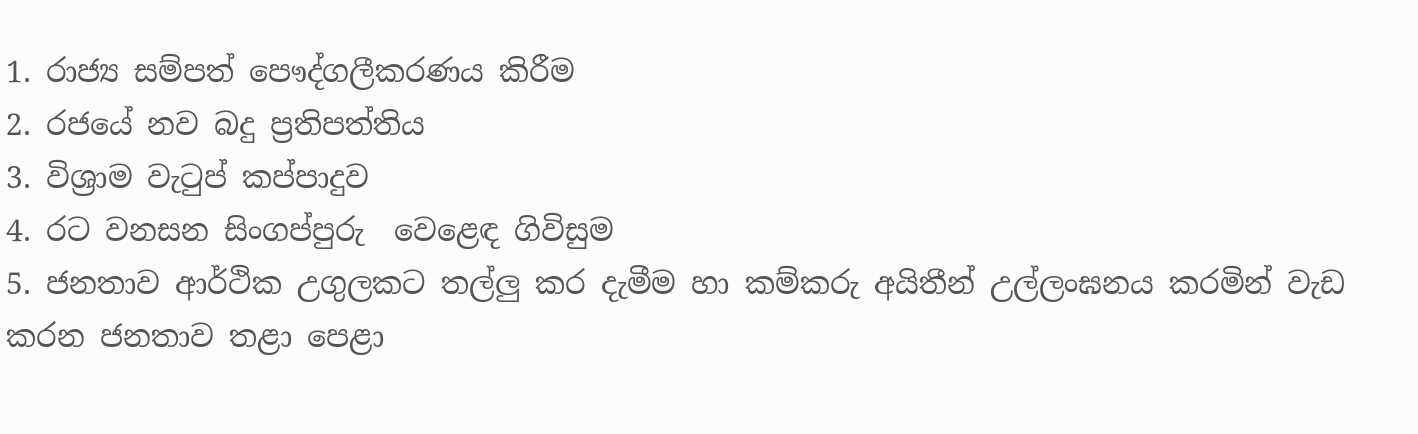1. රාජ්‍ය සම්පත් පෞද්ගලීකරණය කිරීම
2. රජයේ නව බදු ප්‍රතිපත්තිය
3. විශ්‍රාම වැටුප් කප්පාදුව
4. රට වනසන සිංගප්පුරු  වෙළෙඳ ගිවිසුම
5. ජනතාව ආර්ථික උගුලකට තල්ලු කර දැමීම හා කම්කරු අයිතීන් උල්ලංඝනය කරමින් වැඩ කරන ජනතාව තළා පෙළා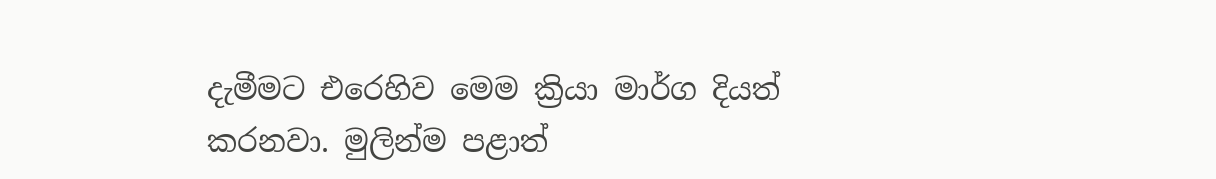දැමීමට එරෙහිව මෙම ක්‍රියා මාර්ග දියත් කරනවා. මුලින්ම පළාත්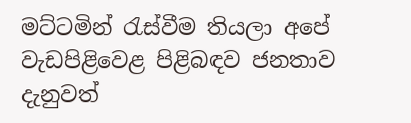මට්ටමින් රැස්වීම තියලා අපේ වැඩපිළිවෙළ පිළිබඳව ජනතාව දැනුවත්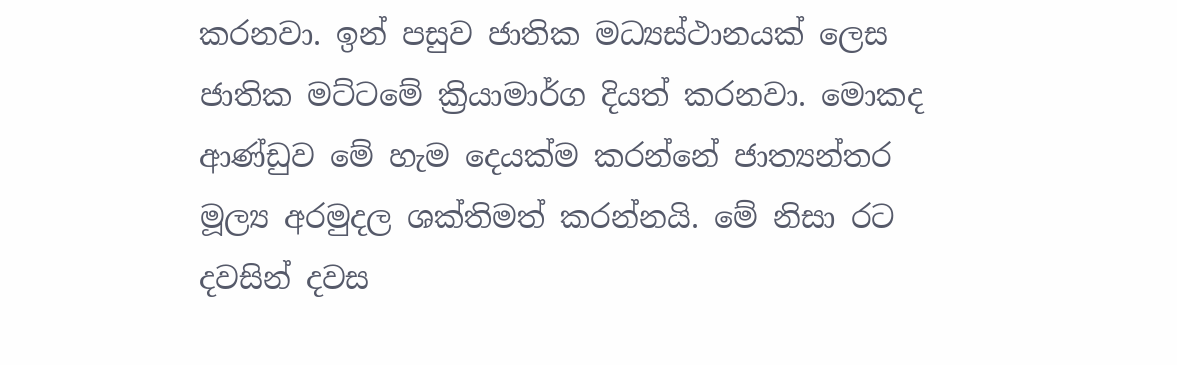කරනවා. ඉන් පසුව ජාතික මධ්‍යස්ථානයක් ලෙස ජාතික මට්ටමේ ක්‍රියාමාර්ග දියත් කරනවා. මොකද ආණ්ඩුව මේ හැම දෙයක්ම කරන්නේ ජාත්‍යන්තර මූල්‍ය අරමුදල ශක්තිමත් කරන්නයි. මේ නිසා රට දවසින් දවස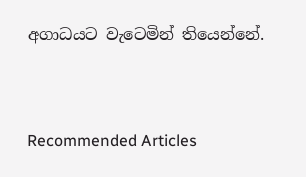අගාධයට වැටෙමින් තියෙන්නේ.


Recommended Articles